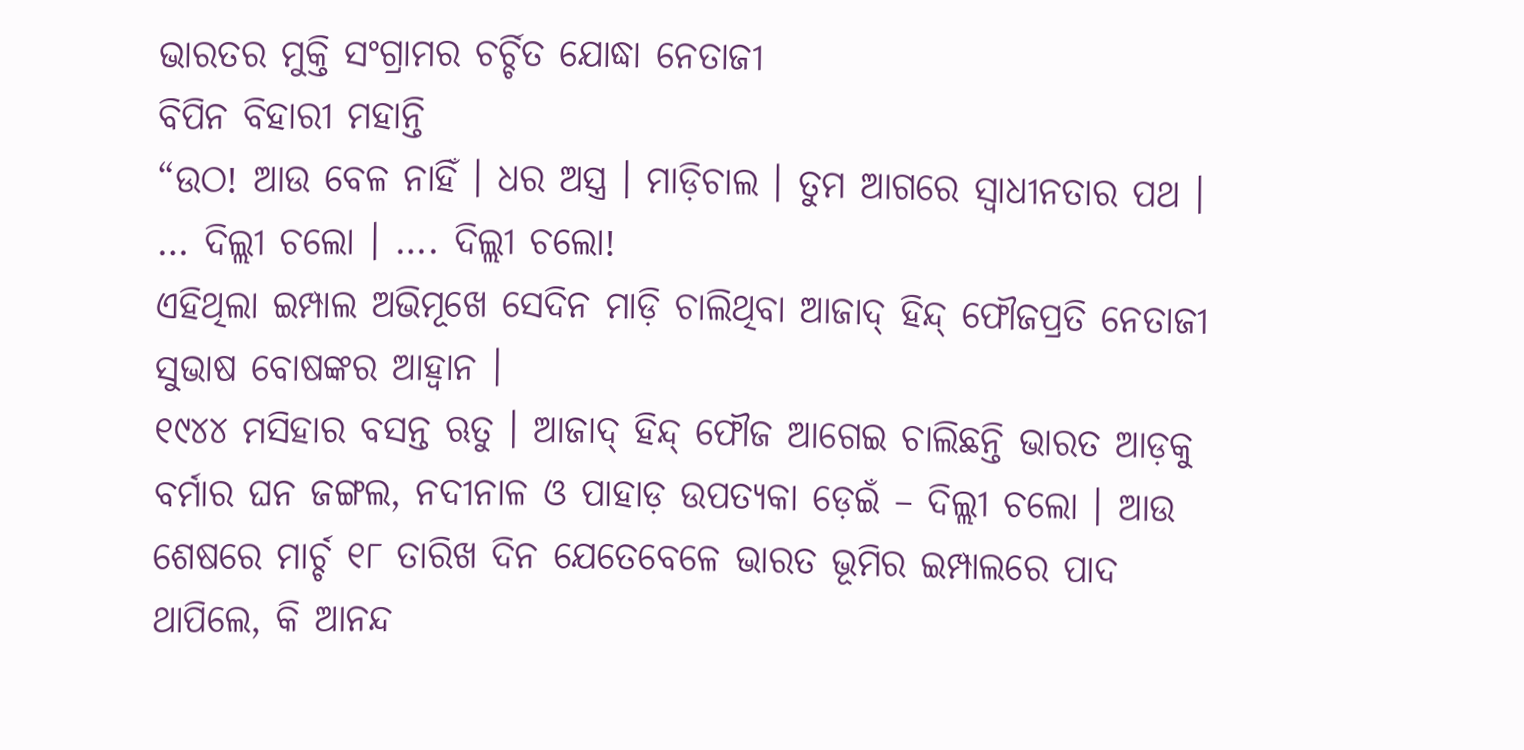ଭାରତର ମୁକ୍ତି ସଂଗ୍ରାମର ଚର୍ଚ୍ଚିତ ଯୋଦ୍ଧା ନେତାଜୀ
ବିପିନ ବିହାରୀ ମହାନ୍ତି
“ଉଠ! ଆଉ ବେଳ ନାହିଁ । ଧର ଅସ୍ତ୍ର । ମାଡ଼ିଚାଲ । ତୁମ ଆଗରେ ସ୍ୱାଧୀନତାର ପଥ । … ଦିଲ୍ଲୀ ଚଲୋ । …. ଦିଲ୍ଲୀ ଚଲୋ!
ଏହିଥିଲା ଇମ୍ପାଲ ଅଭିମୂଖେ ସେଦିନ ମାଡ଼ି ଚାଲିଥିବା ଆଜାଦ୍ ହିନ୍ଦ୍ ଫୌଜପ୍ରତି ନେତାଜୀ ସୁଭାଷ ବୋଷଙ୍କର ଆହ୍ୱାନ ।
୧୯୪୪ ମସିହାର ବସନ୍ତ ଋତୁ । ଆଜାଦ୍ ହିନ୍ଦ୍ ଫୌଜ ଆଗେଇ ଚାଲିଛନ୍ତି ଭାରତ ଆଡ଼କୁ ବର୍ମାର ଘନ ଜଙ୍ଗଲ, ନଦୀନାଳ ଓ ପାହାଡ଼ ଉପତ୍ୟକା ଡ଼େଇଁ – ଦିଲ୍ଲୀ ଚଲୋ । ଆଉ ଶେଷରେ ମାର୍ଚ୍ଚ ୧୮ ତାରିଖ ଦିନ ଯେତେବେଳେ ଭାରତ ଭୂମିର ଇମ୍ପାଲରେ ପାଦ ଥାପିଲେ, କି ଆନନ୍ଦ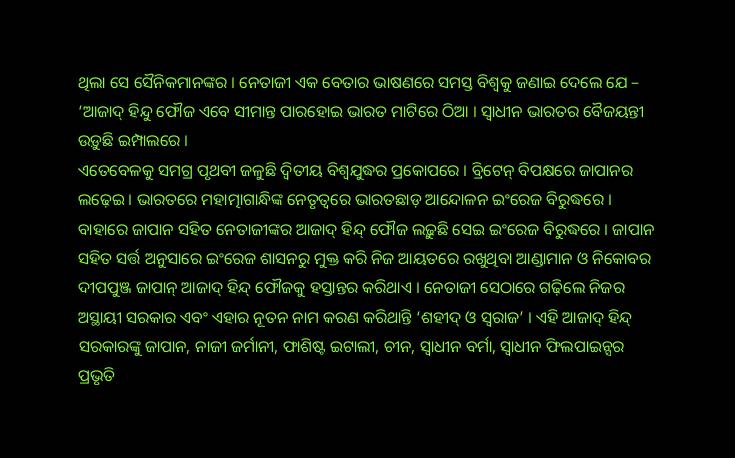ଥିଲା ସେ ସୈନିକମାନଙ୍କର । ନେତାଜୀ ଏକ ବେତାର ଭାଷଣରେ ସମସ୍ତ ବିଶ୍ୱକୁ ଜଣାଇ ଦେଲେ ଯେ – ‘ଆଜାଦ୍ ହିନ୍ଦୁ ଫୌଜ ଏବେ ସୀମାନ୍ତ ପାରହୋଇ ଭାରତ ମାଟିରେ ଠିଆ । ସ୍ୱାଧୀନ ଭାରତର ବୈଜୟନ୍ତୀ ଉଡ଼ୁଛି ଇମ୍ପାଲରେ ।
ଏତେବେଳକୁ ସମଗ୍ର ପୃଥବୀ ଜଳୁଛି ଦ୍ୱିତୀୟ ବିଶ୍ୱଯୁଦ୍ଧର ପ୍ରକୋପରେ । ବ୍ରିଟେନ୍ ବିପକ୍ଷରେ ଜାପାନର ଲଢ଼େଇ । ଭାରତରେ ମହାତ୍ମାଗାନ୍ଧିଙ୍କ ନେତୃତ୍ୱରେ ଭାରତଛାଡ଼ ଆନ୍ଦୋଳନ ଇଂରେଜ ବିରୁଦ୍ଧରେ । ବାହାରେ ଜାପାନ ସହିତ ନେତାଜୀଙ୍କର ଆଜାଦ୍ ହିନ୍ଦ୍ ଫୌଜ ଲଢ଼ୁଛି ସେଇ ଇଂରେଜ ବିରୁଦ୍ଧରେ । ଜାପାନ ସହିତ ସର୍ତ୍ତ ଅନୁସାରେ ଇଂରେଜ ଶାସନରୁ ମୁକ୍ତ କରି ନିଜ ଆୟତରେ ରଖୁଥିବା ଆଣ୍ଡାମାନ ଓ ନିକୋବର ଦୀପପୁଞ୍ଜ ଜାପାନ୍ ଆଜାଦ୍ ହିନ୍ଦ୍ ଫୌଜକୁ ହସ୍ତାନ୍ତର କରିଥାଏ । ନେତାଜୀ ସେଠାରେ ଗଢ଼ିଲେ ନିଜର ଅସ୍ଥାୟୀ ସରକାର ଏବଂ ଏହାର ନୂତନ ନାମ କରଣ କରିଥାନ୍ତି ‘ଶହୀଦ୍ ଓ ସ୍ୱରାଜ’ । ଏହି ଆଜାଦ୍ ହିନ୍ଦ୍ ସରକାରଙ୍କୁ ଜାପାନ, ନାଜୀ ଜର୍ମାନୀ, ଫାଶିଷ୍ଟ ଇଟାଲୀ, ଚୀନ, ସ୍ୱାଧୀନ ବର୍ମା, ସ୍ୱାଧୀନ ଫିଲପାଇନ୍ସର ପ୍ରଭୃତି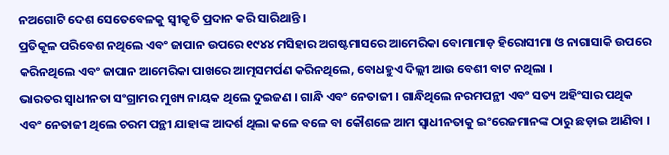ନଅଗୋଟି ଦେଶ ସେତେବେଳକୁ ସ୍ୱୀକୃତି ପ୍ରଦାନ କରି ସାରିଥାନ୍ତି ।
ପ୍ରତିକୂଳ ପରିବେଶ ନଥିଲେ ଏବଂ ଜାପାନ ଉପରେ ୧୯୪୪ ମସିହାର ଅଗଷ୍ଟମାସରେ ଆମେରିକା ବୋମାମାଡ଼ ହିରୋସୀମା ଓ ନାଗାସାକି ଉପରେ କରିନଥିଲେ ଏବଂ ଜାପାନ ଆମେରିକା ପାଖରେ ଆତ୍ମସମର୍ପଣ କରିନଥିଲେ, ବୋଧହୁଏ ଦିଲ୍ଲୀ ଆଉ ବେଶୀ ବାଟ ନଥିଲା ।
ଭାରତର ସ୍ୱାଧୀନତା ସଂଗ୍ରାମର ମୁଖ୍ୟ ନାୟକ ଥିଲେ ଦୁଇଜଣ । ଗାନ୍ଧି ଏବଂ ନେତାଜୀ । ଗାନ୍ଧିଥିଲେ ନରମପନ୍ଥୀ ଏବଂ ସତ୍ୟ ଅହିଂସାର ପଥିକ ଏବଂ ନେତାଜୀ ଥିଲେ ଚରମ ପନ୍ଥୀ ଯାହାଙ୍କ ଆଦର୍ଶ ଥିଲା କଳେ ବଳେ ବା କୌଶଳେ ଆମ ସ୍ୱାଧୀନତାକୁ ଇଂରେଜମାନଙ୍କ ଠାରୁ ଛଡ଼ାଇ ଆଣିବା ।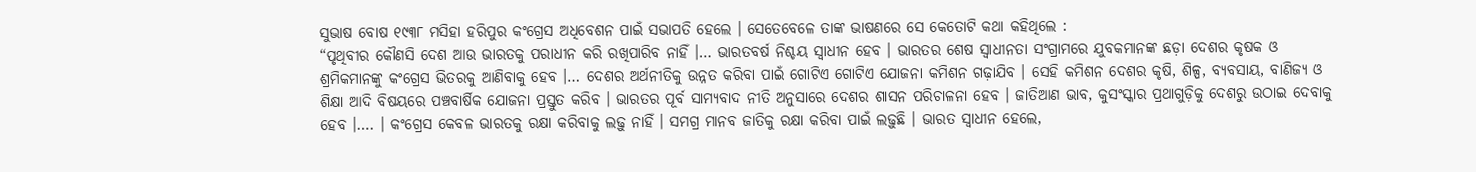ସୁଭାଷ ବୋଷ ୧୯୩୮ ମସିହା ହରିପୁର କଂଗ୍ରେସ ଅଧିବେଶନ ପାଇଁ ସଭାପତି ହେଲେ । ସେତେବେଳେ ତାଙ୍କ ଭାଷଣରେ ସେ କେତୋଟି କଥା କହିଥିଲେ :
“ପୃଥିବୀର କୌଣସି ଦେଶ ଆଉ ଭାରତକୁ ପରାଧୀନ କରି ରଖିପାରିବ ନାହିଁ ।… ଭାରତବର୍ଷ ନିଶ୍ଚୟ ସ୍ୱାଧୀନ ହେବ । ଭାରତର ଶେଷ ସ୍ୱାଧୀନତା ସଂଗ୍ରାମରେ ଯୁବକମାନଙ୍କ ଛଡ଼ା ଦେଶର କୃଷକ ଓ ଶ୍ରମିକମାନଙ୍କୁ କଂଗ୍ରେସ ଭିତରକୁ ଆଣିବାକୁ ହେବ ।… ଦେଶର ଅର୍ଥନୀତିକୁ ଉନ୍ନତ କରିବା ପାଇଁ ଗୋଟିଏ ଗୋଟିଏ ଯୋଜନା କମିଶନ ଗଢ଼ାଯିବ । ସେହି କମିଶନ ଦେଶର କୃଷି, ଶିଳ୍ପ, ବ୍ୟବସାୟ, ବାଣିଜ୍ୟ ଓ ଶିକ୍ଷା ଆଦି ବିଷୟରେ ପଞ୍ଚବାର୍ଷିକ ଯୋଜନା ପ୍ରସ୍ତୁତ କରିବ । ଭାରତର ପୂର୍ବ ସାମ୍ୟବାଦ ନୀତି ଅନୁସାରେ ଦେଶର ଶାସନ ପରିଚାଳନା ହେବ । ଜାତିଆଣ ଭାବ, କୁସଂସ୍କାର ପ୍ରଥାଗୁଡ଼ିକୁ ଦେଶରୁ ଉଠାଇ ଦେବାକୁ ହେବ ।…. । କଂଗ୍ରେସ କେବଳ ଭାରତକୁ ରକ୍ଷା କରିବାକୁ ଲଢ଼ୁ ନାହିଁ । ସମଗ୍ର ମାନବ ଜାତିକୁ ରକ୍ଷା କରିବା ପାଇଁ ଲଢ଼ୁଛି । ଭାରତ ସ୍ୱାଧୀନ ହେଲେ,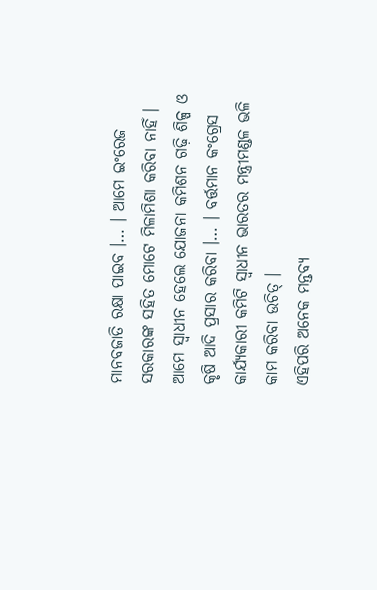ମାନବଜାତି ରକ୍ଷା ପାଇବ ।… । ଆମେ ଇଂରେଜ ସରକାରଙ୍କ ସହିତ ମୋଟେ ମିଳାମିଶା କରିବା ନାହିଁ । ଆମେ ସ୍ୱାଧୀନ ହେଲେ ଯୋଜନା କମିଶନ ଗଢ଼ି ଶିଳ୍ପ ଓ କୃଷି ଆଦି ପ୍ରସାର କରିବା ।… । ବର୍ତ୍ତମାନ କଂଗ୍ରେସ କାର୍ଯ୍ୟକାରୀ କମିଟି ସ୍ୱାଧୀନ ଭାରତର ମନ୍ତ୍ରୀମଣ୍ଡଳ ଭଳି କାମ କରିବା ଉଚିତ୍ ।
ଏହିପରି ଅନେକ ମନ୍ତବ୍ୟ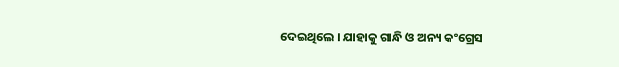ଦେଇଥିଲେ । ଯାହାକୁ ଗାନ୍ଧି ଓ ଅନ୍ୟ କଂଗ୍ରେସ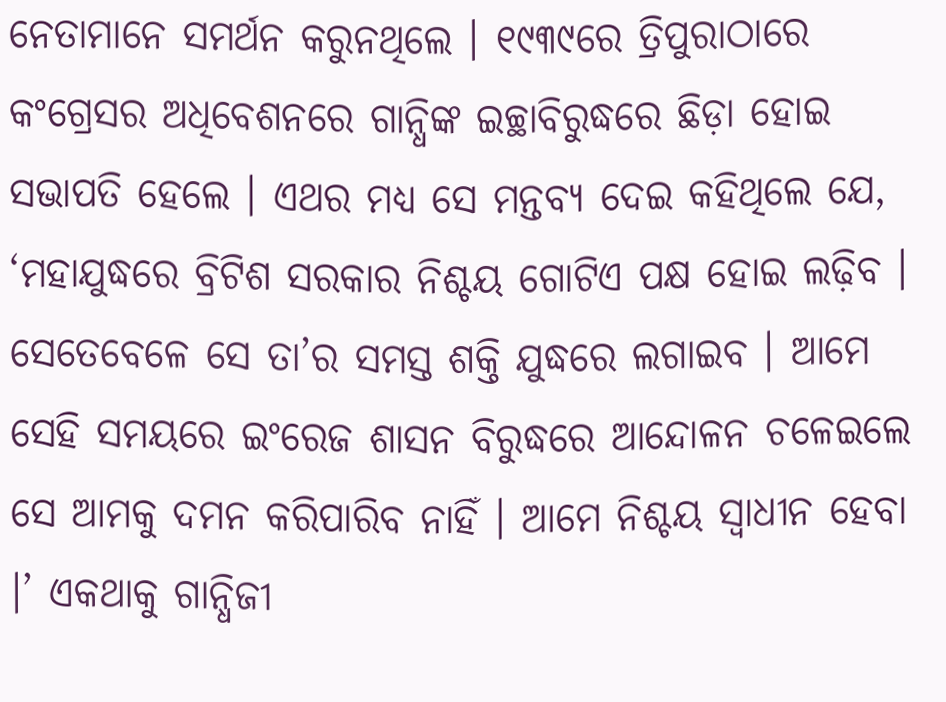ନେତାମାନେ ସମର୍ଥନ କରୁନଥିଲେ । ୧୯୩୯ରେ ତ୍ରିପୁରାଠାରେ କଂଗ୍ରେସର ଅଧିବେଶନରେ ଗାନ୍ଧିଙ୍କ ଇଚ୍ଛାବିରୁଦ୍ଧରେ ଛିଡ଼ା ହୋଇ ସଭାପତି ହେଲେ । ଏଥର ମଧ୍ୟ ସେ ମନ୍ତବ୍ୟ ଦେଇ କହିଥିଲେ ଯେ, ‘ମହାଯୁଦ୍ଧରେ ବ୍ରିଟିଶ ସରକାର ନିଶ୍ଚୟ ଗୋଟିଏ ପକ୍ଷ ହୋଇ ଲଢ଼ିବ । ସେତେବେଳେ ସେ ତା’ର ସମସ୍ତ ଶକ୍ତି ଯୁଦ୍ଧରେ ଲଗାଇବ । ଆମେ ସେହି ସମୟରେ ଇଂରେଜ ଶାସନ ବିରୁଦ୍ଧରେ ଆନ୍ଦୋଳନ ଚଳେଇଲେ ସେ ଆମକୁ ଦମନ କରିପାରିବ ନାହିଁ । ଆମେ ନିଶ୍ଚୟ ସ୍ୱାଧୀନ ହେବା ।’ ଏକଥାକୁ ଗାନ୍ଧିଜୀ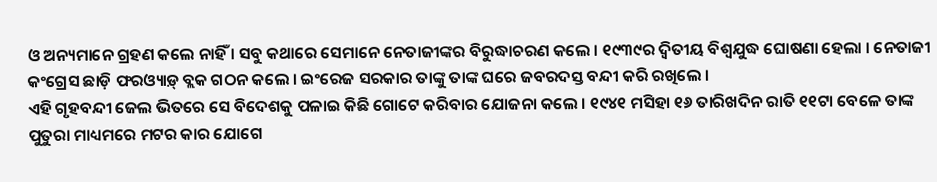ଓ ଅନ୍ୟମାନେ ଗ୍ରହଣ କଲେ ନାହିଁ । ସବୁ କଥାରେ ସେମାନେ ନେତାଜୀଙ୍କର ବିରୁଦ୍ଧାଚରଣ କଲେ । ୧୯୩୯ର ଦ୍ୱିତୀୟ ବିଶ୍ୱଯୁଦ୍ଧ ଘୋଷଣା ହେଲା । ନେତାଜୀ କଂଗ୍ରେସ ଛାଡ଼ି ଫରଓ୍ୟାଡ଼୍ ବ୍ଲକ ଗଠନ କଲେ । ଇଂରେଜ ସରକାର ତାଙ୍କୁ ତାଙ୍କ ଘରେ ଜବରଦସ୍ତ ବନ୍ଦୀ କରି ରଖିଲେ ।
ଏହି ଗୃହବନ୍ଦୀ ଜେଲ ଭିତରେ ସେ ବିଦେଶକୁ ପଳାଇ କିଛି ଗୋଟେ କରିବାର ଯୋଜନା କଲେ । ୧୯୪୧ ମସିହା ୧୬ ତାରିଖଦିନ ରାତି ୧୧ଟା ବେଳେ ତାଙ୍କ ପୁତୁରା ମାଧ୍ୟମରେ ମଟର କାର ଯୋଗେ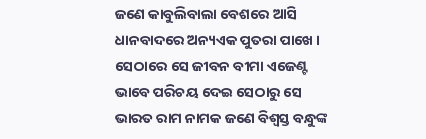ଜଣେ କାବୁଲିବାଲା ବେଶରେ ଆସି ଧାନବାଦରେ ଅନ୍ୟଏକ ପୁତରା ପାଖେ । ସେଠାରେ ସେ ଜୀବନ ବୀମା ଏଜେଣ୍ଟ ଭାବେ ପରିଚୟ ଦେଇ ସେଠାରୁ ସେ ଭାରତ ରାମ ନାମକ ଜଣେ ବିଶ୍ୱସ୍ତ ବନ୍ଧୁଙ୍କ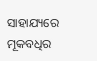ସାହାଯ୍ୟରେ ମୂକବଧିର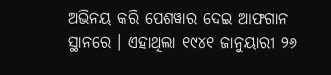ଅଭିନୟ କରି ପେଶୱାର ଦେଇ ଆଫଗାନ ସ୍ଥାନରେ । ଏହାଥିଲା ୧୯୪୧ ଜାନୁୟାରୀ ୨୬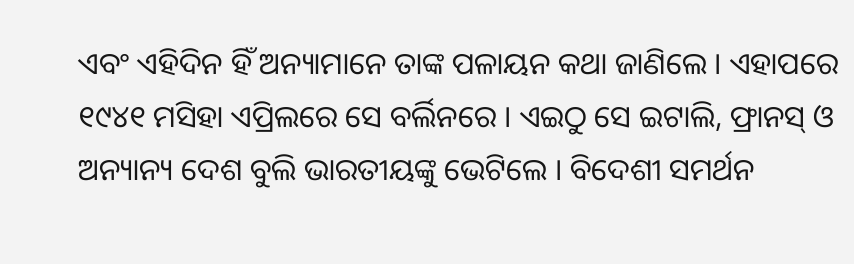ଏବଂ ଏହିଦିନ ହିଁ ଅନ୍ୟାମାନେ ତାଙ୍କ ପଳାୟନ କଥା ଜାଣିଲେ । ଏହାପରେ ୧୯୪୧ ମସିହା ଏପ୍ରିଲରେ ସେ ବର୍ଲିନରେ । ଏଇଠୁ ସେ ଇଟାଲି, ଫ୍ରାନସ୍ ଓ ଅନ୍ୟାନ୍ୟ ଦେଶ ବୁଲି ଭାରତୀୟଙ୍କୁ ଭେଟିଲେ । ବିଦେଶୀ ସମର୍ଥନ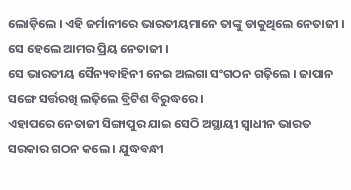ଲୋଡ଼ିଲେ । ଏହି ଜର୍ମାନୀରେ ଭାରତୀୟମାନେ ତାଙ୍କୁ ଡାକୁଥିଲେ ନେତାଜୀ । ସେ ହେଲେ ଆମର ପ୍ରିୟ ନେତାଜୀ ।
ସେ ଭାରତୀୟ ସୈନ୍ୟବାହିନୀ ନେଇ ଅଲଗା ସଂଗଠନ ଗଢ଼ିଲେ । ଜାପାନ ସଙ୍ଗେ ସର୍ତ୍ତରଖି ଲଢ଼ିଲେ ବ୍ରିଟିଶ ବିରୁଦ୍ଧରେ ।
ଏହାପରେ ନେତାଜୀ ସିଙ୍ଗାପୁର ଯାଇ ସେଠି ଅସ୍ଥାୟୀ ସ୍ୱାଧୀନ ଭାରତ ସରକାର ଗଠନ କଲେ । ଯୁଦ୍ଧବନ୍ଧୀ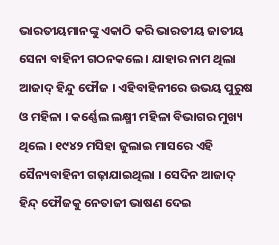ଭାରତୀୟମାନଙ୍କୁ ଏକାଠି କରି ଭାରତୀୟ ଜାତୀୟ ସେନା ବାହିନୀ ଗଠନକଲେ । ଯାହାର ନାମ ଥିଲା ଆଜାଦ୍ ହିନ୍ଦୁ ଫୌଜ । ଏହିବାହିନୀରେ ଉଭୟ ପୁରୁଷ ଓ ମହିଳା । କର୍ଣ୍ଣେଲ ଲକ୍ଷ୍ମୀ ମହିଳା ବିଭାଗର ମୁଖ୍ୟ ଥିଲେ । ୧୯୪୨ ମସିହା ଜୁଲାଇ ମାସରେ ଏହି ସୈନ୍ୟବାହିନୀ ଗଢ଼ାଯାଇଥିଲା । ସେଦିନ ଆଜାଦ୍ ହିନ୍ଦ୍ ଫୌଜକୁ ନେତାଜୀ ଭାଷଣ ଦେଇ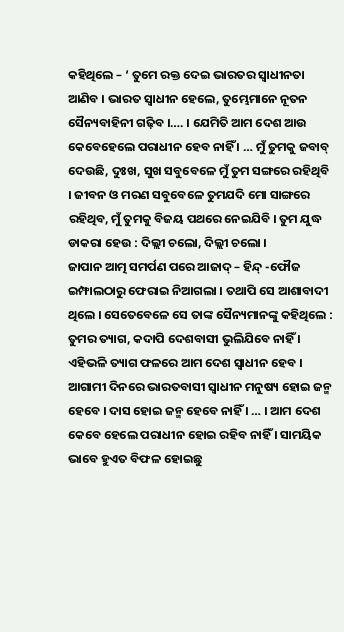କହିଥିଲେ – ‘ ତୁମେ ରକ୍ତ ଦେଇ ଭାରତର ସ୍ୱାଧୀନତା ଆଣିବ । ଭାରତ ସ୍ୱାଧୀନ ହେଲେ, ତୁମ୍ଭେମାନେ ନୂତନ ସୈନ୍ୟବାହିନୀ ଗଢ଼ିବ ।…. । ଯେମିତି ଆମ ଦେଶ ଆଉ କେବେହେଲେ ପରାଧୀନ ହେବ ନାହିଁ । … ମୁଁ ତୁମକୁ ଜବାବ୍ ଦେଉଛି, ଦୁଃଖ, ସୁଖ ସବୁବେଳେ ମୁଁ ତୁମ ସଙ୍ଗରେ ରହିଥିବି । ଜୀବନ ଓ ମରଣ ସବୁବେଳେ ତୁମଯଦି ମୋ ସାଙ୍ଗରେ ରହିଥିବ, ମୁଁ ତୁମକୁ ବିଜୟ ପଥରେ ନେଇଯିବି । ତୁମ ଯୁଦ୍ଧ ଡାକରା ହେଉ : ଦିଲ୍ଲୀ ଚଲୋ, ଦିଲ୍ଲୀ ଚଲୋ ।
ଜାପାନ ଆତ୍ମ ସମର୍ପଣ ପରେ ଆଜାଦ୍ – ହିନ୍ଦ୍ -ଫୌଜ ଇମ୍ଫାଲଠାରୁ ଫେରାଇ ନିଆଗଲା । ତଥାପି ସେ ଆଶାବାଦୀ ଥିଲେ । ସେତେବେଳେ ସେ ତାଙ୍କ ସୈନ୍ୟମାନଙ୍କୁ କହିଥିଲେ : ତୁମର ତ୍ୟାଗ, କଦାପି ଦେଶବାସୀ ଭୁଲିଯିବେ ନାହିଁ । ଏହିଭଳି ତ୍ୟାଗ ଫଳରେ ଆମ ଦେଶ ସ୍ୱାଧୀନ ହେବ । ଆଗାମୀ ଦିନରେ ଭାରତବାସୀ ସ୍ୱାଧୀନ ମନୁଷ୍ୟ ହୋଇ ଜନ୍ମ ହେବେ । ଦାସ ହୋଇ ଜନ୍ମ ହେବେ ନାହିଁ । … । ଆମ ଦେଶ କେବେ ହେଲେ ପରାଧୀନ ହୋଇ ରହିବ ନାହିଁ । ସାମୟିକ ଭାବେ ହୁଏତ ବିଫଳ ହୋଇଛୁ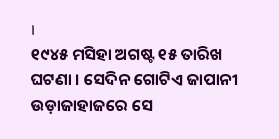।
୧୯୪୫ ମସିହା ଅଗଷ୍ଟ ୧୫ ତାରିଖ ଘଟଣା । ସେଦିନ ଗୋଟିଏ ଜାପାନୀ ଉଡ଼ାଜାହାଜରେ ସେ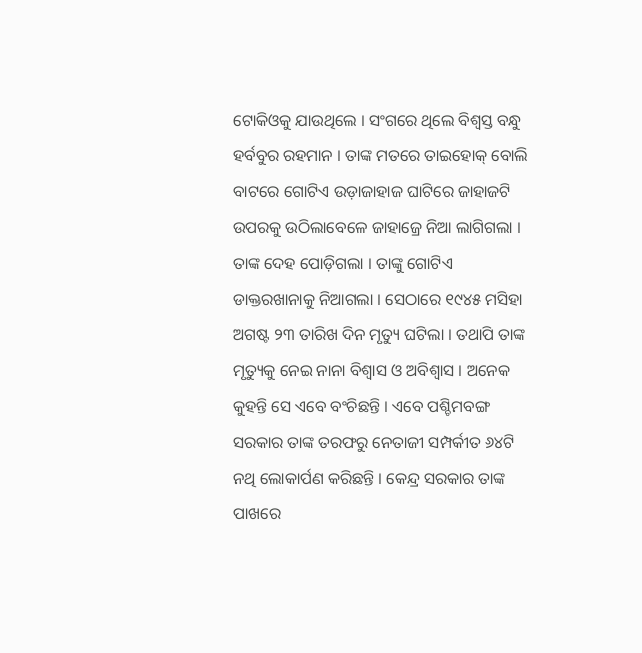ଟୋକିଓକୁ ଯାଉଥିଲେ । ସଂଗରେ ଥିଲେ ବିଶ୍ୱସ୍ତ ବନ୍ଧୁ ହର୍ବବୁର ରହମାନ । ତାଙ୍କ ମତରେ ତାଇହୋକ୍ ବୋଲି ବାଟରେ ଗୋଟିଏ ଉଡ଼ାଜାହାଜ ଘାଟିରେ ଜାହାଜଟି ଉପରକୁ ଉଠିଲାବେଳେ ଜାହାଜ୍ରେ ନିଆ ଲାଗିଗଲା । ତାଙ୍କ ଦେହ ପୋଡ଼ିଗଲା । ତାଙ୍କୁ ଗୋଟିଏ ଡାକ୍ତରଖାନାକୁ ନିଆଗଲା । ସେଠାରେ ୧୯୪୫ ମସିହା ଅଗଷ୍ଟ ୨୩ ତାରିଖ ଦିନ ମୃତ୍ୟୁ ଘଟିଲା । ତଥାପି ତାଙ୍କ ମୃତ୍ୟୁକୁ ନେଇ ନାନା ବିଶ୍ୱାସ ଓ ଅବିଶ୍ୱାସ । ଅନେକ କୁହନ୍ତି ସେ ଏବେ ବଂଚିଛନ୍ତି । ଏବେ ପଶ୍ଚିମବଙ୍ଗ ସରକାର ତାଙ୍କ ତରଫରୁ ନେତାଜୀ ସମ୍ପର୍କୀତ ୬୪ଟି ନଥି ଲୋକାର୍ପଣ କରିଛନ୍ତି । କେନ୍ଦ୍ର ସରକାର ତାଙ୍କ ପାଖରେ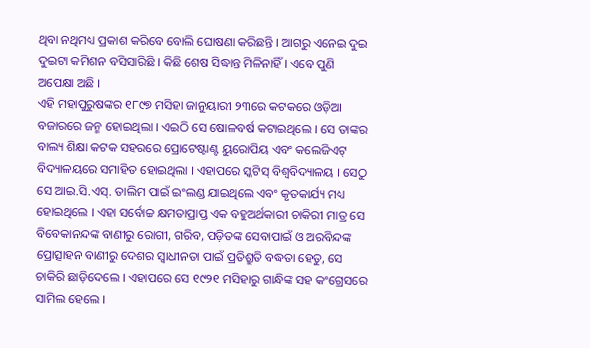ଥିବା ନଥିମଧ୍ୟ ପ୍ରକାଶ କରିବେ ବୋଲି ଘୋଷଣା କରିଛନ୍ତି । ଆଗରୁ ଏନେଇ ଦୁଇ ଦୁଇଟା କମିଶନ ବସିସାରିଛି । କିଛି ଶେଷ ସିଦ୍ଧାନ୍ତ ମିଳିନାହିଁ । ଏବେ ପୁଣି ଅପେକ୍ଷା ଅଛି ।
ଏହି ମହାପୁରୁଷଙ୍କର ୧୮୯୭ ମସିହା ଜାନୁୟାରୀ ୨୩ରେ କଟକରେ ଓଡ଼ିଆ ବଜାରରେ ଜନ୍ମ ହୋଇଥିଲା । ଏଇଠି ସେ ଷୋଳବର୍ଷ କଟାଇଥିଲେ । ସେ ତାଙ୍କର ବାଲ୍ୟ ଶିକ୍ଷା କଟକ ସହରରେ ପ୍ରୋଟେଷ୍ଟାଣ୍ଟ ୟୁରୋପିୟ ଏବଂ କଲେଜିଏଟ୍ ବିଦ୍ୟାଳୟରେ ସମାହିତ ହୋଇଥିଲା । ଏହାପରେ ସ୍କଟିସ୍ ବିଶ୍ୱବିଦ୍ୟାଳୟ । ସେଠୁ ସେ ଆଇ.ସି.ଏସ୍. ତାଲିମ ପାଇଁ ଇଂଲଣ୍ଡ ଯାଇଥିଲେ ଏବଂ କୃତକାର୍ଯ୍ୟ ମଧ୍ୟ ହୋଇଥିଲେ । ଏହା ସର୍ବୋଚ୍ଚ କ୍ଷମତାପ୍ରାପ୍ତ ଏକ ବହୁଅର୍ଥକାରୀ ଚାକିରୀ ମାତ୍ର ସେ ବିବେକାନନ୍ଦଙ୍କ ବାଣୀରୁ ରୋଗୀ, ଗରିବ, ପଡ଼ିତଙ୍କ ସେବାପାଇଁ ଓ ଅରବିନ୍ଦଙ୍କ ପ୍ରୋତ୍ସାହନ ବାଣୀରୁ ଦେଶର ସ୍ୱାଧୀନତା ପାଇଁ ପ୍ରତିଶ୍ରୁତି ବଦ୍ଧତା ହେତୁ, ସେ ଚାକିରି ଛାଡ଼ିଦେଲେ । ଏହାପରେ ସେ ୧୯୨୧ ମସିହାରୁ ଗାନ୍ଧିଙ୍କ ସହ କଂଗ୍ରେସରେ ସାମିଲ ହେଲେ ।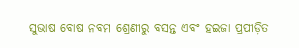ସୁଭାଷ ବୋଷ ନବମ ଶ୍ରେଣୀରୁ ବସନ୍ତ ଏବଂ ହଇଜା ପ୍ରପୀଡ଼ିତ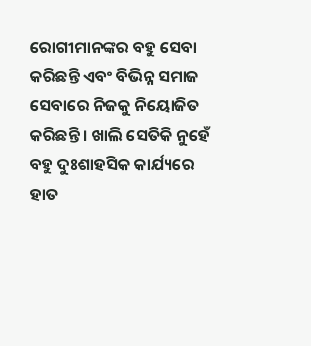ରୋଗୀମାନଙ୍କର ବହୁ ସେବା କରିଛନ୍ତି ଏବଂ ବିଭିନ୍ନ ସମାଜ ସେବାରେ ନିଜକୁ ନିୟୋଜିତ କରିଛନ୍ତି । ଖାଲି ସେତିକି ନୁହେଁ ବହୁ ଦୁଃଶାହସିକ କାର୍ଯ୍ୟରେ ହାତ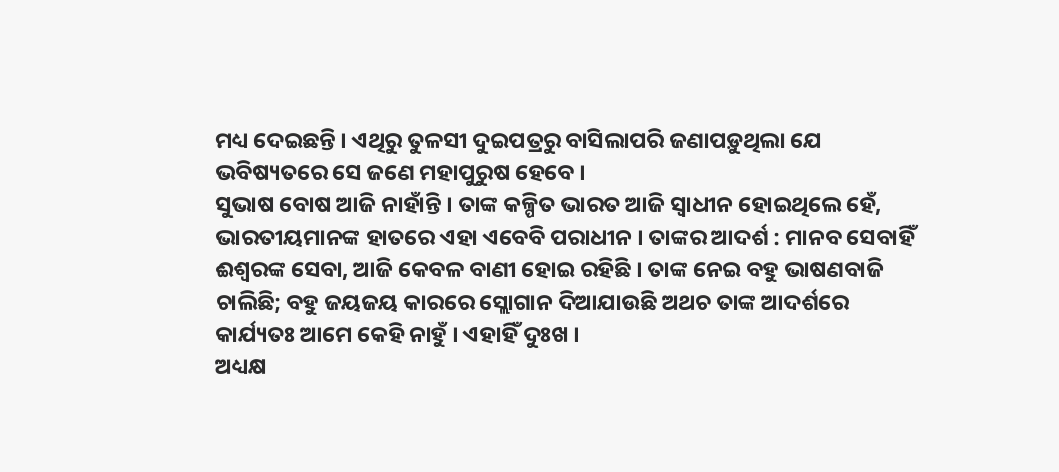ମଧ୍ୟ ଦେଇଛନ୍ତି । ଏଥିରୁ ତୁଳସୀ ଦୁଇପତ୍ରରୁ ବାସିଲାପରି ଜଣାପଡ଼ୁଥିଲା ଯେ ଭବିଷ୍ୟତରେ ସେ ଜଣେ ମହାପୁରୁଷ ହେବେ ।
ସୁଭାଷ ବୋଷ ଆଜି ନାହାଁନ୍ତି । ତାଙ୍କ କଳ୍ପିତ ଭାରତ ଆଜି ସ୍ୱାଧୀନ ହୋଇଥିଲେ ହେଁ, ଭାରତୀୟମାନଙ୍କ ହାତରେ ଏହା ଏବେବି ପରାଧୀନ । ତାଙ୍କର ଆଦର୍ଶ : ମାନବ ସେବାହିଁ ଈଶ୍ୱରଙ୍କ ସେବା, ଆଜି କେବଳ ବାଣୀ ହୋଇ ରହିଛି । ତାଙ୍କ ନେଇ ବହୁ ଭାଷଣବାଜି ଚାଲିଛି; ବହୁ ଜୟଜୟ କାରରେ ସ୍ଲୋଗାନ ଦିଆଯାଉଛି ଅଥଚ ତାଙ୍କ ଆଦର୍ଶରେ କାର୍ଯ୍ୟତଃ ଆମେ କେହି ନାହୁଁ । ଏହାହିଁ ଦୁଃଖ ।
ଅଧ୍ୟକ୍ଷ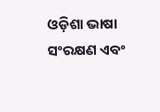ଓଡ଼ିଶା ଭାଷା ସଂରକ୍ଷଣ ଏବଂ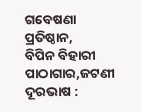ଗବେଷଣା ପ୍ରତିଷ୍ଠାନ,
ବିପିନ ବିହାରୀ ପାଠାଗାର,ଜଟଣୀ
ଦୂରଭାଷ :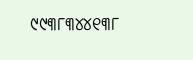୯୯୩୮୩୪୪୧୩୮